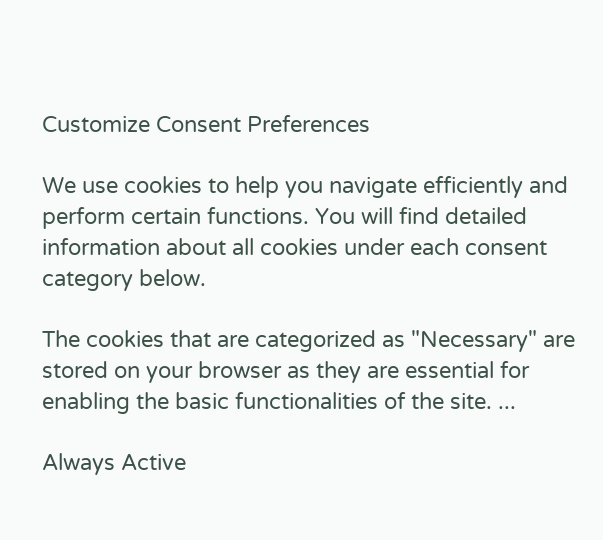Customize Consent Preferences

We use cookies to help you navigate efficiently and perform certain functions. You will find detailed information about all cookies under each consent category below.

The cookies that are categorized as "Necessary" are stored on your browser as they are essential for enabling the basic functionalities of the site. ...

Always Active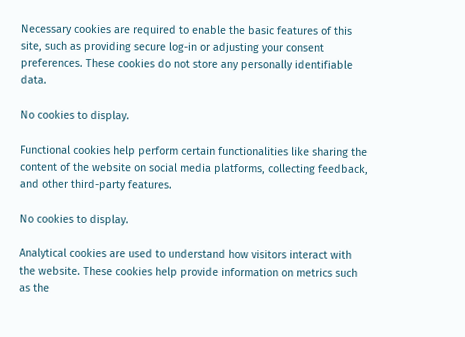Necessary cookies are required to enable the basic features of this site, such as providing secure log-in or adjusting your consent preferences. These cookies do not store any personally identifiable data.

No cookies to display.

Functional cookies help perform certain functionalities like sharing the content of the website on social media platforms, collecting feedback, and other third-party features.

No cookies to display.

Analytical cookies are used to understand how visitors interact with the website. These cookies help provide information on metrics such as the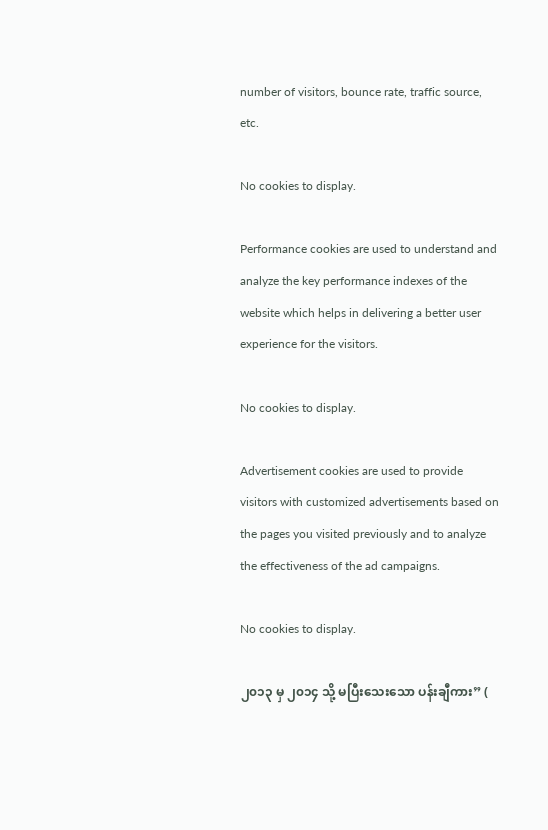number of visitors, bounce rate, traffic source, etc.

No cookies to display.

Performance cookies are used to understand and analyze the key performance indexes of the website which helps in delivering a better user experience for the visitors.

No cookies to display.

Advertisement cookies are used to provide visitors with customized advertisements based on the pages you visited previously and to analyze the effectiveness of the ad campaigns.

No cookies to display.

၂၀၁၃ မှ ၂၀၁၄ သို့ မပြီးသေးသော ပန်းချီကား” (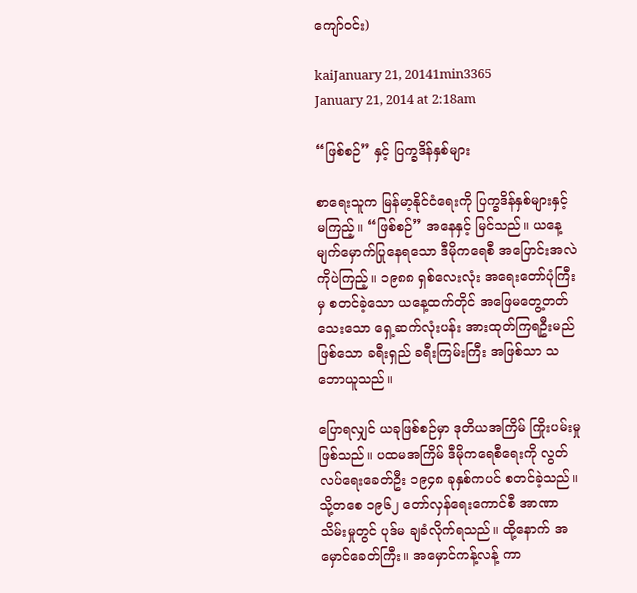ကျော်ဝင်း)

kaiJanuary 21, 20141min3365
January 21, 2014 at 2:18am

“ဖြစ်စဉ်” နှင့် ပြက္ခဒိန်နှစ်များ

စာရေးသူက မြန်မာ့နိုင်ငံရေးကို ပြက္ခဒိန်နှစ်များနှင့် မကြည့်။ “ဖြစ်စဉ်” အနေနှင့် မြင်သည်။ ယနေ့ မျက်မှောက်ပြုနေရသော ဒီမိုကရေစီ အပြောင်းအလဲကိုပဲကြည့်။ ၁၉၈၈ ရှစ်လေးလုံး အရေးတော်ပုံကြီးမှ စတင်ခဲ့သော ယနေ့ထက်တိုင် အဖြေမတွေ့တတ်သေးသော ရှေ့ဆက်လုံးပန်း အားထုတ်ကြရဦးမည်ဖြစ်သော ခရီးရှည် ခရီးကြမ်းကြီး အဖြစ်သာ သဘောယူသည်။

ပြောရလျှင် ယခုဖြစ်စဉ်မှာ ဒုတိယအကြိမ် ကြိုးပမ်းမှုဖြစ်သည်။ ပထမအကြိမ် ဒီမိုကရေစီရေးကို လွတ်လပ်ရေးခေတ်ဦး ၁၉၄၈ ခုနှစ်ကပင် စတင်ခဲ့သည်။ သို့တစေ ၁၉၆၂ တော်လှန်ရေးကောင်စီ အာဏာသိမ်းမှုတွင် ပုဒ်မ ချခံလိုက်ရသည်။ ထို့နောက် အမှောင်ခေတ်ကြီး။ အမှောင်ကန့်လန့် ကာ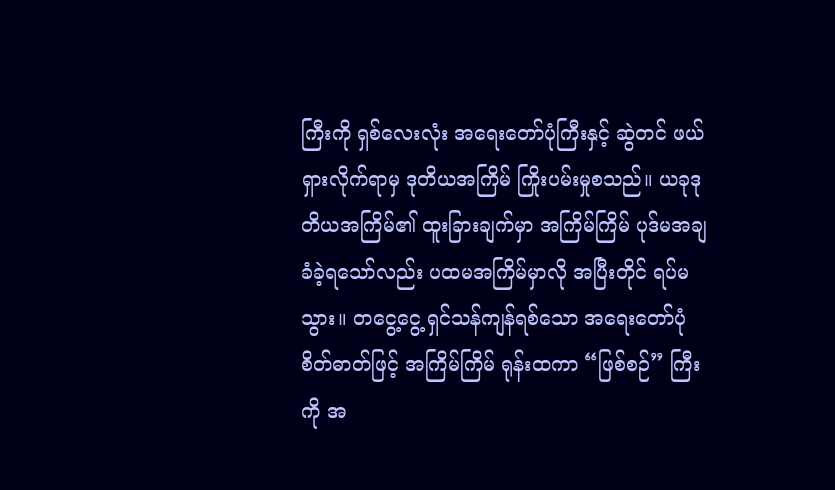ကြီးကို ရှစ်လေးလုံး အရေးတော်ပုံကြီးနှင့် ဆွဲတင် ဖယ်ရှားလိုက်ရာမှ ဒုတိယအကြိမ် ကြိုးပမ်းမှုစသည်။ ယခုဒုတိယအကြိမ်၏ ထူးခြားချက်မှာ အကြိမ်ကြိမ် ပုဒ်မအချခံခဲ့ရသော်လည်း ပထမအကြိမ်မှာလို အပြီးတိုင် ရပ်မသွား။ တငွေ့ငွေ့ ရှင်သန်ကျန်ရစ်သော အရေးတော်ပုံ စိတ်ဓာတ်ဖြင့် အကြိမ်ကြိမ် ရုန်းထကာ “ဖြစ်စဉ်” ကြီးကို အ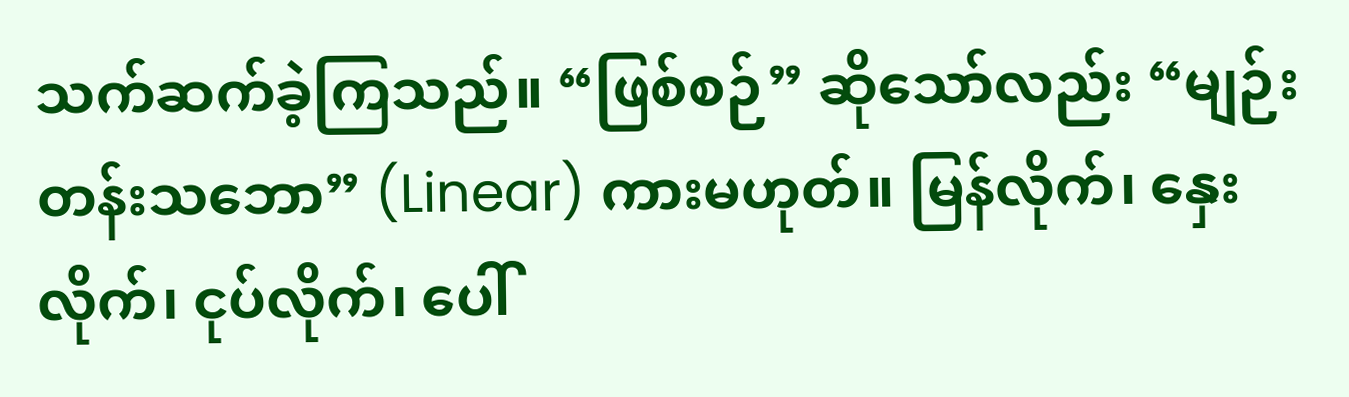သက်ဆက်ခဲ့ကြသည်။ “ဖြစ်စဉ်” ဆိုသော်လည်း “မျဉ်းတန်းသဘော” (Linear) ကားမဟုတ်။ မြန်လိုက်၊ နှေးလိုက်၊ ငုပ်လိုက်၊ ပေါ်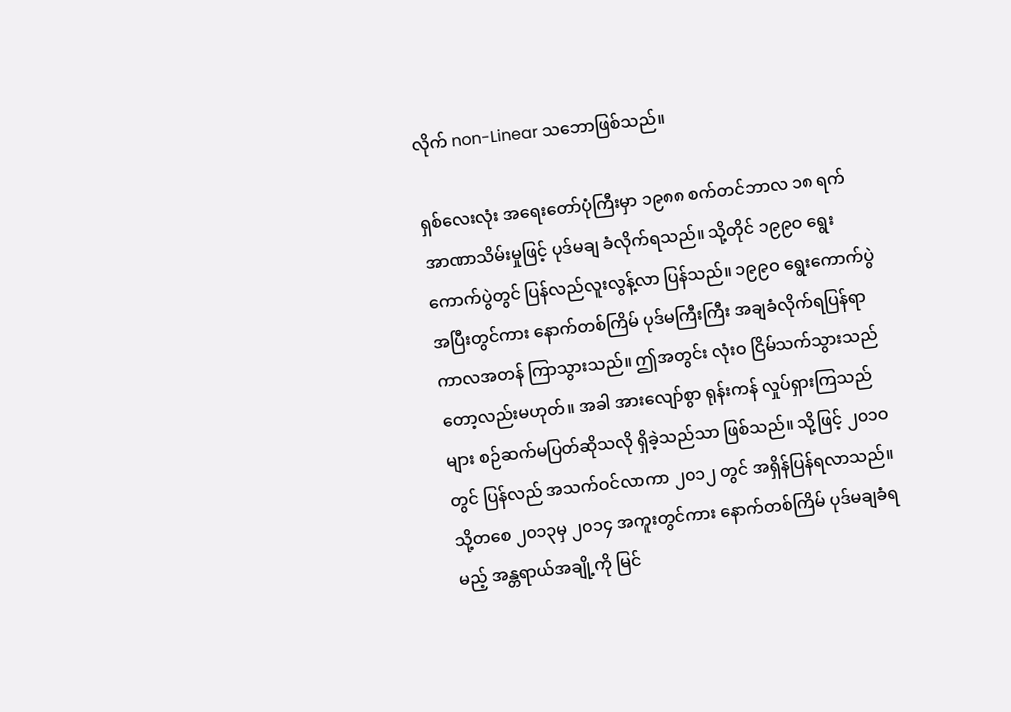လိုက် non-Linear သဘောဖြစ်သည်။

ရှစ်လေးလုံး အရေးတော်ပုံကြီးမှာ ၁၉၈၈ စက်တင်ဘာလ ၁၈ ရက် အာဏာသိမ်းမှုဖြင့် ပုဒ်မချ ခံလိုက်ရသည်။ သို့တိုင် ၁၉၉ဝ ရွေးကောက်ပွဲတွင် ပြန်လည်လူးလွန့်လာ ပြန်သည်။ ၁၉၉ဝ ရွေးကောက်ပွဲ အပြီးတွင်ကား နောက်တစ်ကြိမ် ပုဒ်မကြီးကြီး အချခံလိုက်ရပြန်ရာ ကာလအတန် ကြာသွားသည်။ ဤအတွင်း လုံးဝ ငြိမ်သက်သွားသည်တော့လည်းမဟုတ်။ အခါ အားလျော်စွာ ရုန်းကန် လှုပ်ရှားကြသည်များ စဉ်ဆက်မပြတ်ဆိုသလို ရှိခဲ့သည်သာ ဖြစ်သည်။ သို့ဖြင့် ၂၀၁ဝ တွင် ပြန်လည် အသက်ဝင်လာကာ ၂၀၁၂ တွင် အရှိန်ပြန်ရလာသည်။ သို့တစေ ၂၀၁၃မှ ၂၀၁၄ အကူးတွင်ကား နောက်တစ်ကြိမ် ပုဒ်မချခံရမည့် အန္တရာယ်အချို့ကို မြင်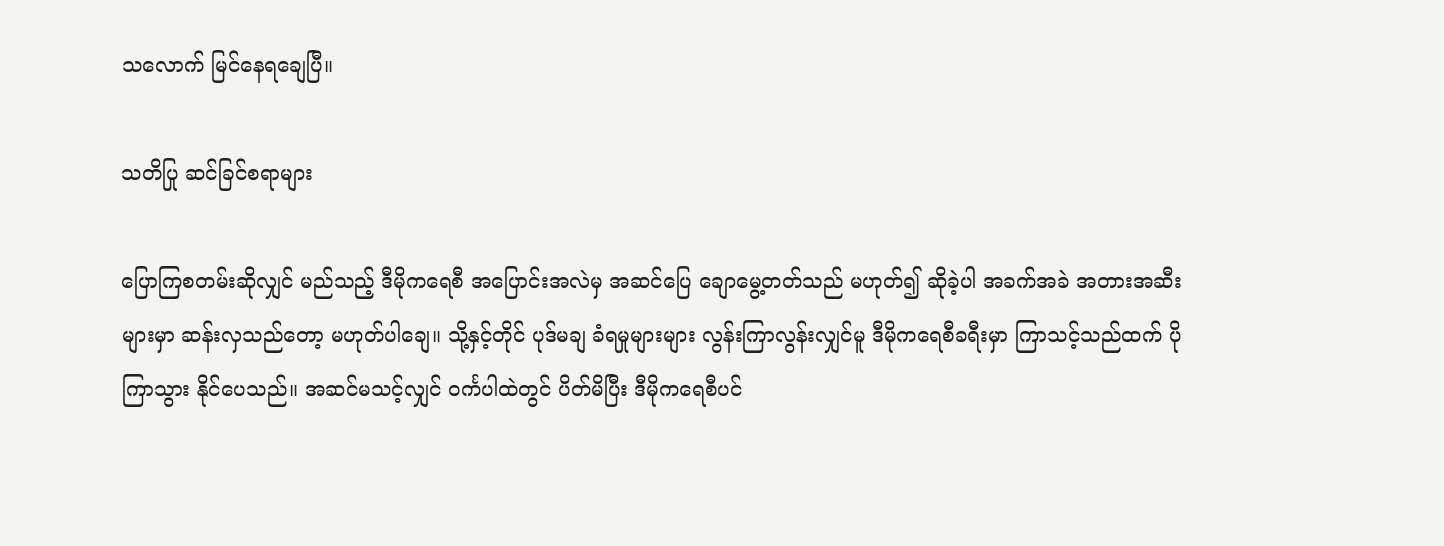သလောက် မြင်နေရချေပြီ။

သတိပြု ဆင်ခြင်စရာများ

ပြောကြစတမ်းဆိုလျှင် မည်သည့် ဒီမိုကရေစီ အပြောင်းအလဲမှ အဆင်ပြေ ချောမွေ့တတ်သည် မဟုတ်၍ ဆိုခဲ့ပါ အခက်အခဲ အတားအဆီးများမှာ ဆန်းလှသည်တော့ မဟုတ်ပါချေ။ သို့နှင့်တိုင် ပုဒ်မချ ခံရမှုများများ လွန်းကြာလွန်းလျှင်မူ ဒီမိုကရေစီခရီးမှာ ကြာသင့်သည်ထက် ပိုကြာသွား နိုင်ပေသည်။ အဆင်မသင့်လျှင် ဝင်္ကပါထဲတွင် ပိတ်မိပြီး ဒီမိုကရေစီပင်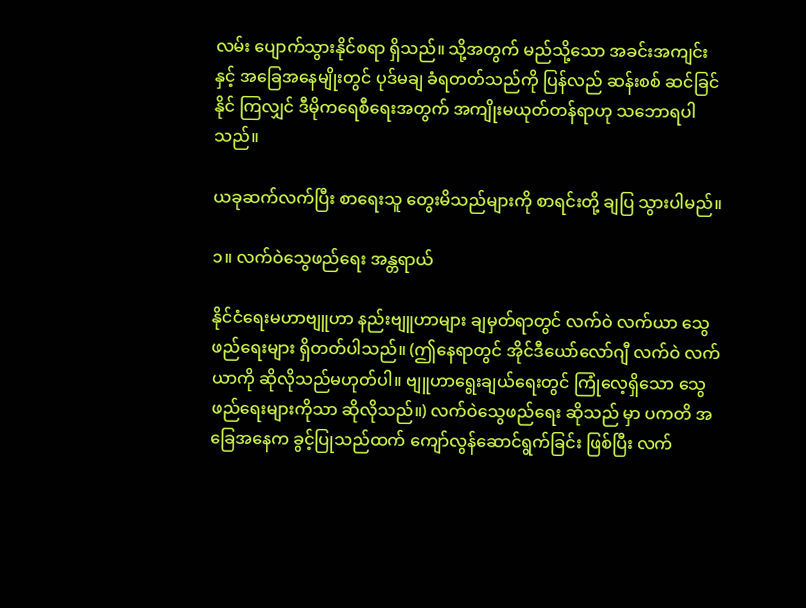လမ်း ပျောက်သွားနိုင်စရာ ရှိသည်။ သို့အတွက် မည်သို့သော အခင်းအကျင်းနှင့် အခြေအနေမျိုးတွင် ပုဒ်မချ ခံရတတ်သည်ကို ပြန်လည် ဆန်းစစ် ဆင်ခြင်နိုင် ကြလျှင် ဒီမိုကရေစီရေးအတွက် အကျိုးမယုတ်တန်ရာဟု သဘောရပါသည်။

ယခုဆက်လက်ပြီး စာရေးသူ တွေးမိသည်များကို စာရင်းတို့ ချပြ သွားပါမည်။

၁။ လက်ဝဲသွေဖည်ရေး အန္တရာယ်

နိုင်ငံရေးမဟာဗျူဟာ နည်းဗျူဟာများ ချမှတ်ရာတွင် လက်ဝဲ လက်ယာ သွေဖည်ရေးများ ရှိတတ်ပါသည်။ (ဤနေရာတွင် အိုင်ဒီယော်လော်ဂျီ လက်ဝဲ လက်ယာကို ဆိုလိုသည်မဟုတ်ပါ။ ဗျူဟာရွေးချယ်ရေးတွင် ကြုံလေ့ရှိသော သွေဖည်ရေးများကိုသာ ဆိုလိုသည်။) လက်ဝဲသွေဖည်ရေး ဆိုသည် မှာ ပကတိ အခြေအနေက ခွင့်ပြုသည်ထက် ကျော်လွန်ဆောင်ရွက်ခြင်း ဖြစ်ပြီး လက်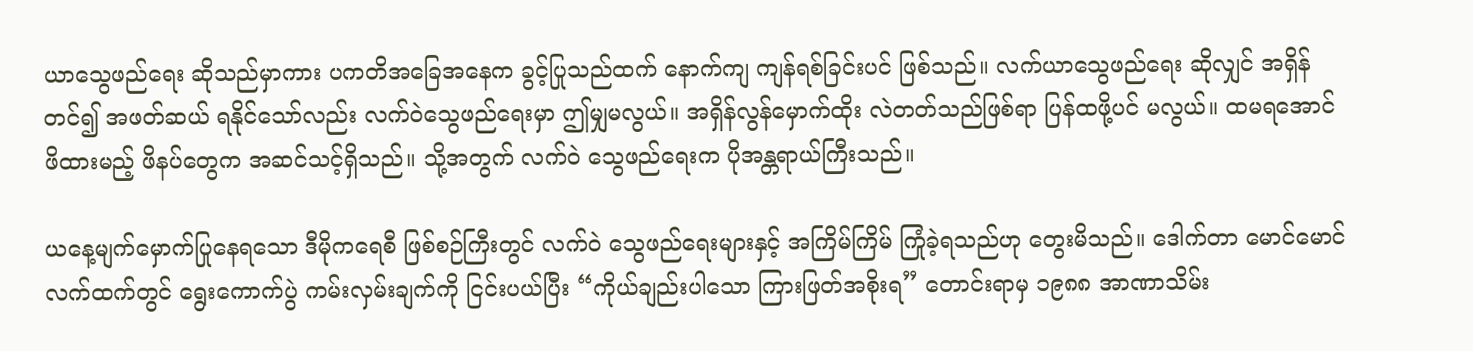ယာသွေဖည်ရေး ဆိုသည်မှာကား ပကတိအခြေအနေက ခွင့်ပြုသည်ထက် နောက်ကျ ကျန်ရစ်ခြင်းပင် ဖြစ်သည်။ လက်ယာသွေဖည်ရေး ဆိုလျှင် အရှိန်တင်၍ အဖတ်ဆယ် ရနိုင်သော်လည်း လက်ဝဲသွေဖည်ရေးမှာ ဤမျှမလွယ်။ အရှိန်လွန်မှောက်ထိုး လဲတတ်သည်ဖြစ်ရာ ပြန်ထဖို့ပင် မလွယ်။ ထမရအောင် ဖိထားမည့် ဖိနပ်တွေက အဆင်သင့်ရှိသည်။ သို့အတွက် လက်ဝဲ သွေဖည်ရေးက ပိုအန္တရာယ်ကြီးသည်။

ယနေ့မျက်မှောက်ပြုနေရသော ဒီမိုကရေစီ ဖြစ်စဉ်ကြီးတွင် လက်ဝဲ သွေဖည်ရေးများနှင့် အကြိမ်ကြိမ် ကြုံခဲ့ရသည်ဟု တွေးမိသည်။ ဒေါက်တာ မောင်မောင် လက်ထက်တွင် ရွေးကောက်ပွဲ ကမ်းလှမ်းချက်ကို ငြင်းပယ်ပြီး “ကိုယ်ချည်းပါသော ကြားဖြတ်အစိုးရ” တောင်းရာမှ ၁၉၈၈ အာဏာသိမ်း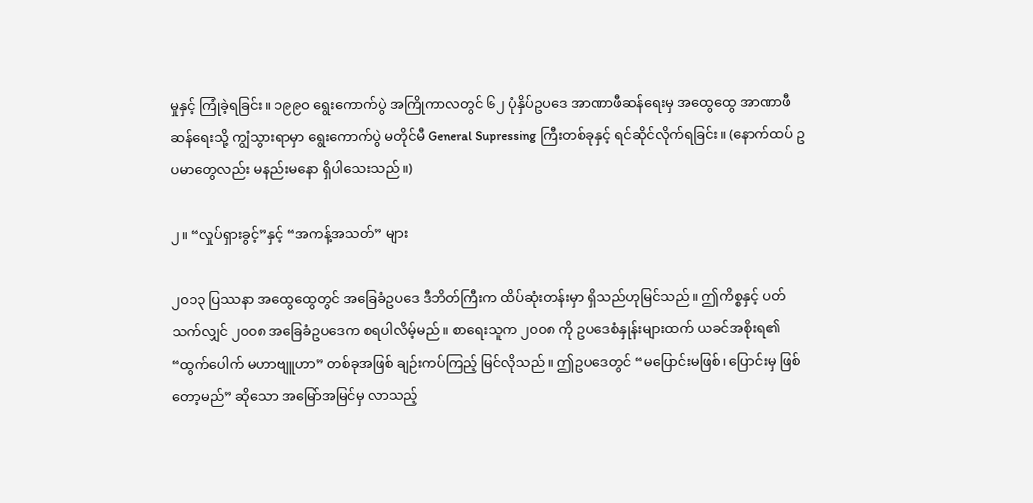မှုနှင့် ကြုံခဲ့ရခြင်း။ ၁၉၉ဝ ရွေးကောက်ပွဲ အကြိုကာလတွင် ၆၂ ပုံနှိပ်ဥပဒေ အာဏာဖီဆန်ရေးမှ အထွေထွေ အာဏာဖီဆန်ရေးသို့ ကျွံသွားရာမှာ ရွေးကောက်ပွဲ မတိုင်မီ General Supressing ကြီးတစ်ခုနှင့် ရင်ဆိုင်လိုက်ရခြင်း။ (နောက်ထပ် ဥပမာတွေလည်း မနည်းမနော ရှိပါသေးသည်။)

၂။ “လှုပ်ရှားခွင့်”နှင့် “အကန့်အသတ်” များ

၂၀၁၃ ပြဿနာ အထွေထွေတွင် အခြေခံဥပဒေ ဒီဘိတ်ကြီးက ထိပ်ဆုံးတန်းမှာ ရှိသည်ဟုမြင်သည်။ ဤကိစ္စနှင့် ပတ်သက်လျှင် ၂၀၀၈ အခြေခံဥပဒေက စရပါလိမ့်မည်။ စာရေးသူက ၂၀၀၈ ကို ဥပဒေစံနှုန်းများထက် ယခင်အစိုးရ၏ “ထွက်ပေါက် မဟာဗျူဟာ” တစ်ခုအဖြစ် ချဉ်းကပ်ကြည့် မြင်လိုသည်။ ဤဥပဒေတွင် “မပြောင်းမဖြစ်၊ ပြောင်းမှ ဖြစ်တော့မည်” ဆိုသော အမြော်အမြင်မှ လာသည့်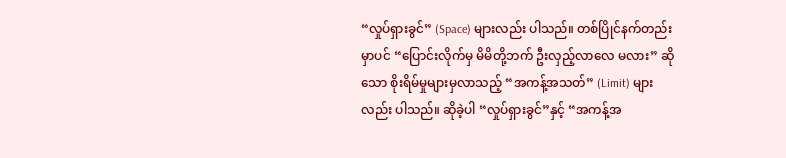“လှုပ်ရှားခွင်” (Space) များလည်း ပါသည်။ တစ်ပြိုင်နက်တည်းမှာပင် “ပြောင်းလိုက်မှ မိမိတို့ဘက် ဦးလှည့်လာလေ မလား” ဆိုသော စိုးရိမ်မှုများမှလာသည့် “အကန့်အသတ်” (Limit) များ လည်း ပါသည်။ ဆိုခဲ့ပါ “လှုပ်ရှားခွင်”နှင့် “အကန့်အ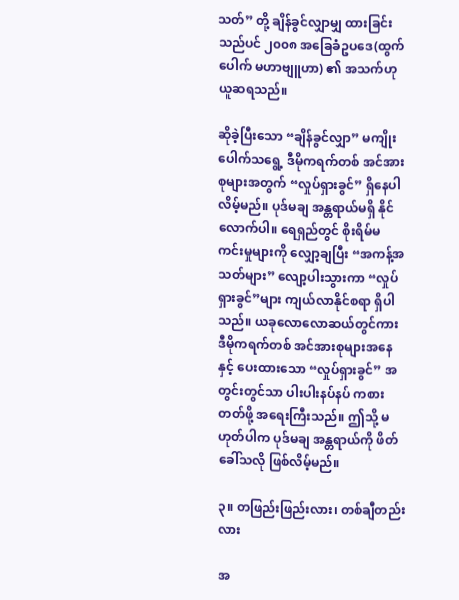သတ်” တို့ ချိန်ခွင်လျှာမျှ ထားခြင်းသည်ပင် ၂၀၀၈ အခြေခံဥပဒေ(ထွက်ပေါက် မဟာဗျူဟာ) ၏ အသက်ဟု ယူဆရသည်။

ဆိုခဲ့ပြီးသော “ချိန်ခွင်လျှာ” မကျိုးပေါက်သရွေ့ ဒီမိုကရက်တစ် အင်အားစုများအတွက် “လှုပ်ရှားခွင်” ရှိနေပါလိမ့်မည်။ ပုဒ်မချ အန္တရာယ်မရှိ နိုင်လောက်ပါ။ ရေရှည်တွင် စိုးရိမ်မကင်းမှုများကို လျှော့ချပြီး “အကန့်အသတ်များ” လျော့ပါးသွားကာ “လှုပ်ရှားခွင်”များ ကျယ်လာနိုင်စရာ ရှိပါသည်။ ယခုလောလောဆယ်တွင်ကား ဒီမိုကရက်တစ် အင်အားစုများအနေနှင့် ပေးထားသော “လှုပ်ရှားခွင်” အတွင်းတွင်သာ ပါးပါးနပ်နပ် ကစားတတ်ဖို့ အရေးကြီးသည်။ ဤသို့ မဟုတ်ပါက ပုဒ်မချ အန္တရာယ်ကို ဖိတ်ခေါ်သလို ဖြစ်လိမ့်မည်။

၃။ တဖြည်းဖြည်းလား၊ တစ်ချီတည်းလား

အ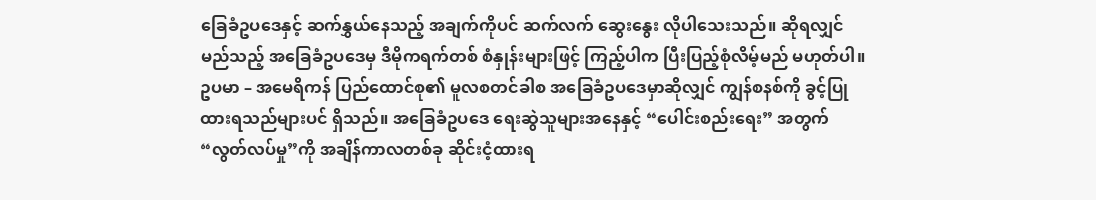ခြေခံဥပဒေနှင့် ဆက်နွှယ်နေသည့် အချက်ကိုပင် ဆက်လက် ဆွေးနွေး လိုပါသေးသည်။ ဆိုရလျှင် မည်သည့် အခြေခံဥပဒေမှ ဒီမိုကရက်တစ် စံနှုန်းများဖြင့် ကြည့်ပါက ပြီးပြည့်စုံလိမ့်မည် မဟုတ်ပါ။ ဥပမာ – အမေရိကန် ပြည်ထောင်စု၏ မူလစတင်ခါစ အခြေခံဥပဒေမှာဆိုလျှင် ကျွန်စနစ်ကို ခွင့်ပြု ထားရသည်များပင် ရှိသည်။ အခြေခံဥပဒေ ရေးဆွဲသူများအနေနှင့် “ပေါင်းစည်းရေး” အတွက် “လွတ်လပ်မှု”ကို အချိန်ကာလတစ်ခု ဆိုင်းငံ့ထားရ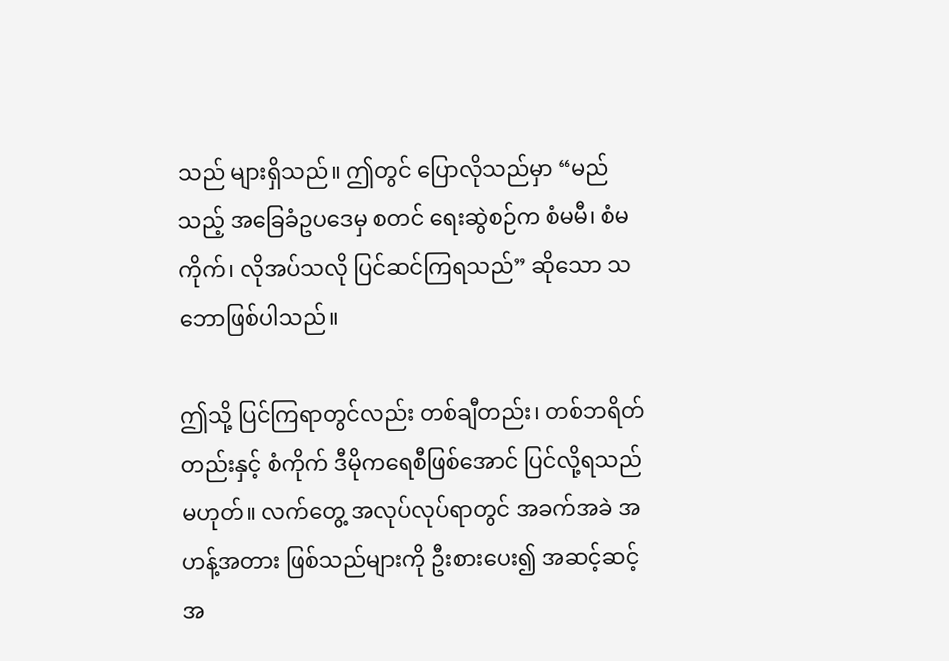သည် များရှိသည်။ ဤတွင် ပြောလိုသည်မှာ “မည်သည့် အခြေခံဥပဒေမှ စတင် ရေးဆွဲစဉ်က စံမမီ၊ စံမကိုက်၊ လိုအပ်သလို ပြင်ဆင်ကြရသည်” ဆိုသော သဘောဖြစ်ပါသည်။

ဤသို့ ပြင်ကြရာတွင်လည်း တစ်ချီတည်း၊ တစ်ဘရိတ်တည်းနှင့် စံကိုက် ဒီမိုကရေစီဖြစ်အောင် ပြင်လို့ရသည် မဟုတ်။ လက်တွေ့ အလုပ်လုပ်ရာတွင် အခက်အခဲ အဟန့်အတား ဖြစ်သည်များကို ဦးစားပေး၍ အဆင့်ဆင့် အ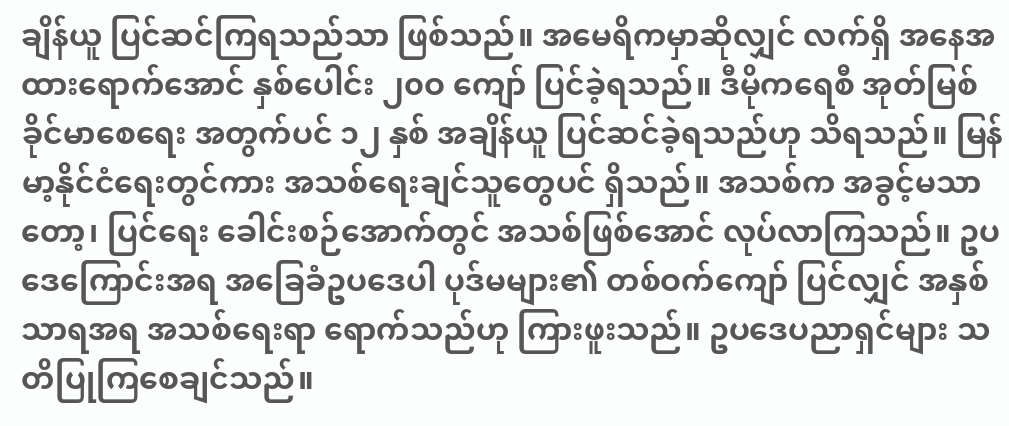ချိန်ယူ ပြင်ဆင်ကြရသည်သာ ဖြစ်သည်။ အမေရိကမှာဆိုလျှင် လက်ရှိ အနေအထားရောက်အောင် နှစ်ပေါင်း ၂၀ဝ ကျော် ပြင်ခဲ့ရသည်။ ဒီမိုကရေစီ အုတ်မြစ် ခိုင်မာစေရေး အတွက်ပင် ၁၂ နှစ် အချိန်ယူ ပြင်ဆင်ခဲ့ရသည်ဟု သိရသည်။ မြန်မာ့နိုင်ငံရေးတွင်ကား အသစ်ရေးချင်သူတွေပင် ရှိသည်။ အသစ်က အခွင့်မသာတော့၊ ပြင်ရေး ခေါင်းစဉ်အောက်တွင် အသစ်ဖြစ်အောင် လုပ်လာကြသည်။ ဥပဒေကြောင်းအရ အခြေခံဥပဒေပါ ပုဒ်မများ၏ တစ်ဝက်ကျော် ပြင်လျှင် အနှစ်သာရအရ အသစ်ရေးရာ ရောက်သည်ဟု ကြားဖူးသည်။ ဥပဒေပညာရှင်များ သတိပြုကြစေချင်သည်။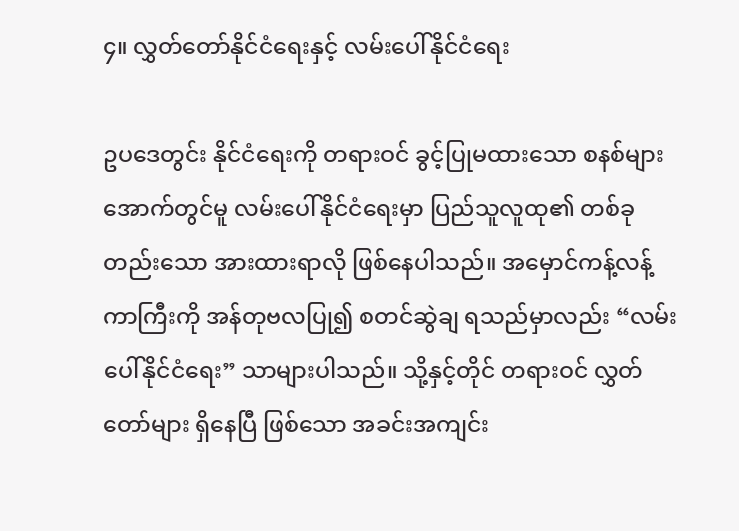၄။ လွှတ်တော်နိုင်ငံရေးနှင့် လမ်းပေါ်နိုင်ငံရေး

ဥပဒေတွင်း နိုင်ငံရေးကို တရားဝင် ခွင့်ပြုမထားသော စနစ်များ အောက်တွင်မူ လမ်းပေါ်နိုင်ငံရေးမှာ ပြည်သူလူထု၏ တစ်ခုတည်းသော အားထားရာလို ဖြစ်နေပါသည်။ အမှောင်ကန့်လန့်ကာကြီးကို အန်တုဗလပြု၍ စတင်ဆွဲချ ရသည်မှာလည်း “လမ်းပေါ်နိုင်ငံရေး” သာများပါသည်။ သို့နှင့်တိုင် တရားဝင် လွှတ်တော်များ ရှိနေပြီ ဖြစ်သော အခင်းအကျင်း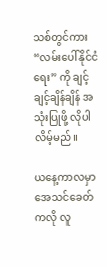သစ်တွင်ကား “လမ်းပေါ်နိုင်ငံရေး” ကို ချင့်ချင့်ချိန်ချိန် အသုံးပြုဖို့ လိုပါလိမ့်မည်။

ယနေ့ကာလမှာ အေသင်ခေတ်ကလို လူ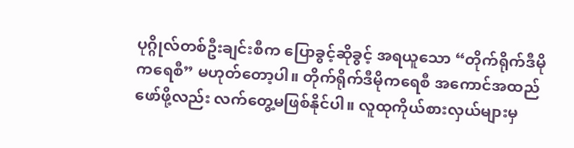ပုဂ္ဂိုလ်တစ်ဦးချင်းစီက ပြောခွင့်ဆိုခွင့် အရယူသော “တိုက်ရိုက်ဒီမိုကရေစီ” မဟုတ်တော့ပါ။ တိုက်ရိုက်ဒီမိုကရေစီ အကောင်အထည်ဖော်ဖို့လည်း လက်တွေ့မဖြစ်နိုင်ပါ။ လူထုကိုယ်စားလှယ်များမှ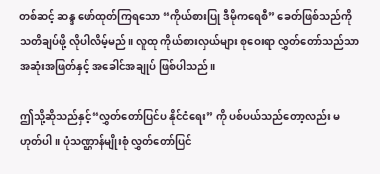တစ်ဆင့် ဆန္ဒ ဖော်ထုတ်ကြရသော “ကိုယ်စားပြု ဒီမိုကရေစီ” ခေတ်ဖြစ်သည်ကို သတိချပ်ဖို့ လိုပါလိမ့်မည်။ လူထု ကိုယ်စားလှယ်များ စုဝေးရာ လွှတ်တော်သည်သာ အဆုံးအဖြတ်နှင့် အခေါင်အချုပ် ဖြစ်ပါသည်။

ဤသို့ဆိုသည်နှင့်“လွှတ်တော်ပြင်ပ နိုင်ငံရေး” ကို ပစ်ပယ်သည်တော့လည်း မဟုတ်ပါ။ ပုံသဏ္ဌာန်မျိုးစုံ လွှတ်တော်ပြင်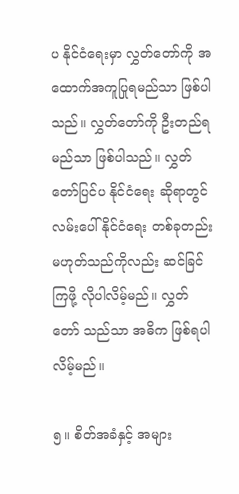ပ နိုင်ငံရေးမှာ လွှတ်တော်ကို အထောက်အကူပြုရမည်သာ ဖြစ်ပါသည်။ လွှတ်တော်ကို ဦးတည်ရမည်သာ ဖြစ်ပါသည်။ လွှတ်တော်ပြင်ပ နိုင်ငံရေး ဆိုရာတွင် လမ်းပေါ်နိုင်ငံရေး တစ်ခုတည်း မဟုတ်သည်ကိုလည်း ဆင်ခြင်ကြဖို့ လိုပါလိမ့်မည်။ လွှတ်တော် သည်သာ အဓိက ဖြစ်ရပါလိမ့်မည်။

၅။ စိတ်အခံနှင့် အများ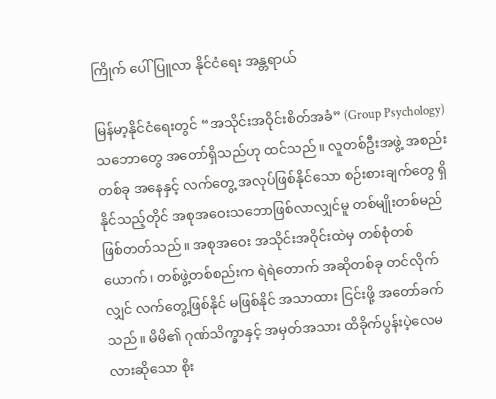ကြိုက် ပေါ်ပြူလာ နိုင်ငံရေး အန္တရာယ်

မြန်မာ့နိုင်ငံရေးတွင် “အသိုင်းအဝိုင်းစိတ်အခံ” (Group Psychology) သဘောတွေ အတော်ရှိသည်ဟု ထင်သည်။ လူတစ်ဦးအဖွဲ့ အစည်းတစ်ခု အနေနှင့် လက်တွေ့ အလုပ်ဖြစ်နိုင်သော စဉ်းစားချက်တွေ ရှိနိုင်သည့်တိုင် အစုအဝေးသဘောဖြစ်လာလျှင်မူ တစ်မျိုးတစ်မည် ဖြစ်တတ်သည်။ အစုအဝေး အသိုင်းအဝိုင်းထဲမှ တစ်စုံတစ်ယောက်၊ တစ်ဖွဲ့တစ်စည်းက ရဲရဲတောက် အဆိုတစ်ခု တင်လိုက်လျှင် လက်တွေ့ဖြစ်နိုင် မဖြစ်နိုင် အသာထား ငြင်းဖို့ အတော်ခက်သည်။ မိမိ၏ ဂုဏ်သိက္ခာနှင့် အမှတ်အသား ထိခိုက်ပွန်းပဲ့လေမလားဆိုသော စိုး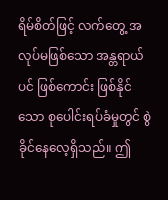ရိမ်စိတ်ဖြင့် လက်တွေ့ အလုပ်မဖြစ်သော အန္တရာယ်ပင် ဖြစ်ကောင်း ဖြစ်နိုင်သော စုပေါင်းရပ်ခံမှုတွင် စွဲခိုင်နေလေ့ရှိသည်။ ဤ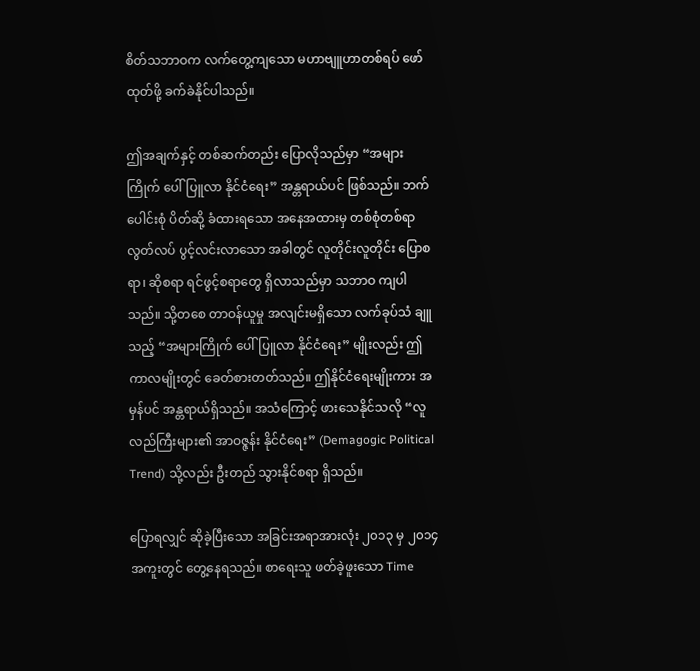စိတ်သဘာဝက လက်တွေ့ကျသော မဟာဗျူဟာတစ်ရပ် ဖော်ထုတ်ဖို့ ခက်ခဲနိုင်ပါသည်။

ဤအချက်နှင့် တစ်ဆက်တည်း ပြောလိုသည်မှာ “အများကြိုက် ပေါ်ပြူလာ နိုင်ငံရေး” အန္တရာယ်ပင် ဖြစ်သည်။ ဘက်ပေါင်းစုံ ပိတ်ဆို့ ခံထားရသော အနေအထားမှ တစ်စုံတစ်ရာ လွတ်လပ် ပွင့်လင်းလာသော အခါတွင် လူတိုင်းလူတိုင်း ပြောစရာ၊ ဆိုစရာ ရင်ဖွင့်စရာတွေ ရှိလာသည်မှာ သဘာဝ ကျပါသည်။ သို့တစေ တာဝန်ယူမှု အလျင်းမရှိသော လက်ခုပ်သံ ချူသည့် “အများကြိုက် ပေါ်ပြူလာ နိုင်ငံရေး” မျိုးလည်း ဤကာလမျိုးတွင် ခေတ်စားတတ်သည်။ ဤနိုင်ငံရေးမျိုးကား အမှန်ပင် အန္တရာယ်ရှိသည်။ အသံကြောင့် ဖားသေနိုင်သလို “လူလည်ကြီးများ၏ အာဝဇ္ဇန်း နိုင်ငံရေး” (Demagogic Political Trend) သို့လည်း ဦးတည် သွားနိုင်စရာ ရှိသည်။

ပြောရလျှင် ဆိုခဲ့ပြီးသော အခြင်းအရာအားလုံး ၂၀၁၃ မှ ၂၀၁၄ အကူးတွင် တွေ့နေရသည်။ စာရေးသူ ဖတ်ခဲ့ဖူးသော Time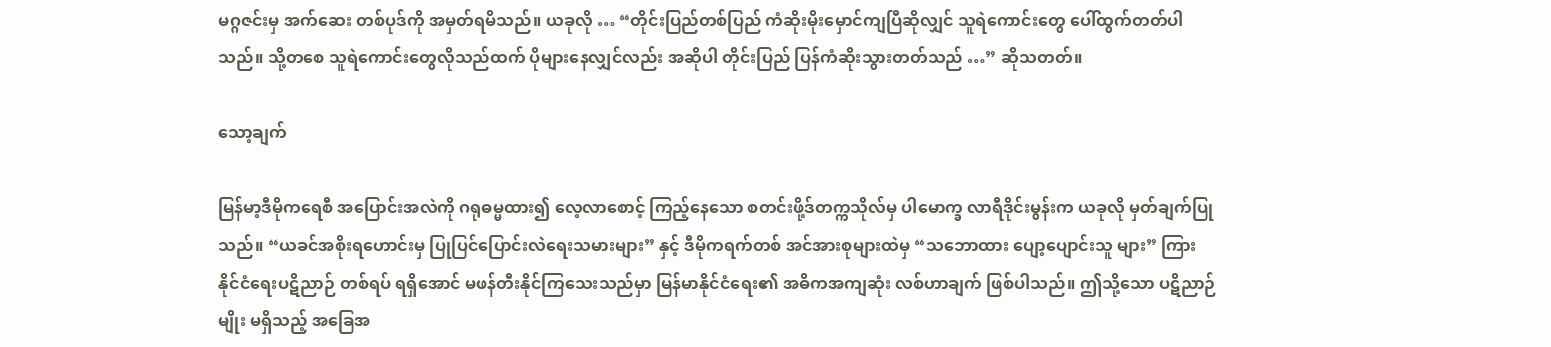မဂ္ဂဇင်းမှ အက်ဆေး တစ်ပုဒ်ကို အမှတ်ရမိသည်။ ယခုလို … “တိုင်းပြည်တစ်ပြည် ကံဆိုးမိုးမှောင်ကျပြီဆိုလျှင် သူရဲကောင်းတွေ ပေါ်ထွက်တတ်ပါသည်။ သို့တစေ သူရဲကောင်းတွေလိုသည်ထက် ပိုများနေလျှင်လည်း အဆိုပါ တိုင်းပြည် ပြန်ကံဆိုးသွားတတ်သည် …” ဆိုသတတ်။

သော့ချက်

မြန်မာ့ဒီမိုကရေစီ အပြောင်းအလဲကို ဂရုဓမ္မထား၍ လေ့လာစောင့် ကြည့်နေသော စတင်းဖို့ဒ်တက္ကသိုလ်မှ ပါမောက္ခ လာရီဒိုင်းမွန်းက ယခုလို မှတ်ချက်ပြုသည်။ “ယခင်အစိုးရဟောင်းမှ ပြုပြင်ပြောင်းလဲရေးသမားများ” နှင့် ဒီမိုကရက်တစ် အင်အားစုများထဲမှ “သဘောထား ပျော့ပျောင်းသူ များ” ကြား နိုင်ငံရေးပဋိညာဉ် တစ်ရပ် ရရှိအောင် မဖန်တီးနိုင်ကြသေးသည်မှာ မြန်မာနိုင်ငံရေး၏ အဓိကအကျဆုံး လစ်ဟာချက် ဖြစ်ပါသည်။ ဤသို့သော ပဋိညာဉ်မျိုး မရှိသည့် အခြေအ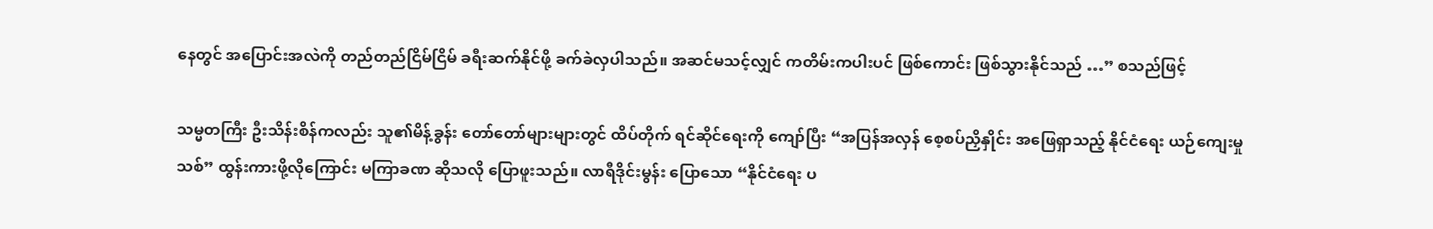နေတွင် အပြောင်းအလဲကို တည်တည်ငြိမ်ငြိမ် ခရီးဆက်နိုင်ဖို့ ခက်ခဲလှပါသည်။ အဆင်မသင့်လျှင် ကတိမ်းကပါးပင် ဖြစ်ကောင်း ဖြစ်သွားနိုင်သည် …” စသည်ဖြင့်

သမ္မတကြီး ဦးသိန်းစိန်ကလည်း သူ၏မိန့်ခွန်း တော်တော်များများတွင် ထိပ်တိုက် ရင်ဆိုင်ရေးကို ကျော်ပြီး “အပြန်အလှန် စေ့စပ်ညှိနှိုင်း အဖြေရှာသည့် နိုင်ငံရေး ယဉ်ကျေးမှုသစ်” ထွန်းကားဖို့လိုကြောင်း မကြာခဏ ဆိုသလို ပြောဖူးသည်။ လာရီဒိုင်းမွန်း ပြောသော “နိုင်ငံရေး ပ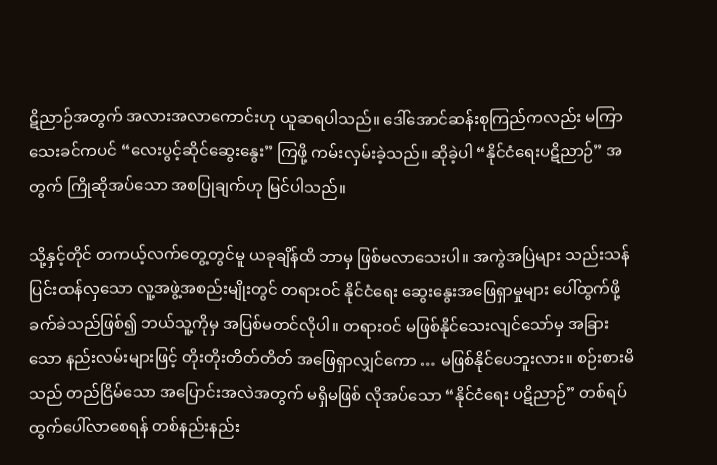ဋိညာဉ်အတွက် အလားအလာကောင်းဟု ယူဆရပါသည်။ ဒေါ်အောင်ဆန်းစုကြည်ကလည်း မကြာသေးခင်ကပင် “လေးပွင့်ဆိုင်ဆွေးနွေး” ကြဖို့ ကမ်းလှမ်းခဲ့သည်။ ဆိုခဲ့ပါ “နိုင်ငံရေးပဋိညာဉ်” အတွက် ကြိုဆိုအပ်သော အစပြုချက်ဟု မြင်ပါသည်။

သို့နှင့်တိုင် တကယ့်လက်တွေ့တွင်မူ ယခုချိန်ထိ ဘာမှ ဖြစ်မလာသေးပါ။ အကွဲအပြဲများ သည်းသန်ပြင်းထန်လှသော လူ့အဖွဲ့အစည်းမျိုးတွင် တရားဝင် နိုင်ငံရေး ဆွေးနွေးအဖြေရှာမှုများ ပေါ်ထွက်ဖို့ ခက်ခဲသည်ဖြစ်၍ ဘယ်သူ့ကိုမှ အပြစ်မတင်လိုပါ။ တရားဝင် မဖြစ်နိုင်သေးလျင်သော်မှ အခြားသော နည်းလမ်းများဖြင့် တိုးတိုးတိတ်တိတ် အဖြေရှာလျှင်ကော … မဖြစ်နိုင်ပေဘူးလား။ စဉ်းစားမိသည် တည်ငြိမ်သော အပြောင်းအလဲအတွက် မရှိမဖြစ် လိုအပ်သော “နိုင်ငံရေး ပဋိညာဉ်” တစ်ရပ်ထွက်ပေါ်လာစေရန် တစ်နည်းနည်း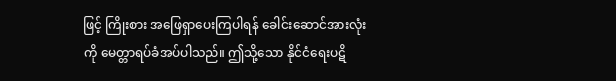ဖြင့် ကြိုးစား အဖြေရှာပေးကြပါရန် ခေါင်းဆောင်အားလုံးကို မေတ္တာရပ်ခံအပ်ပါသည်။ ဤသို့သော နိုင်ငံရေးပဋိ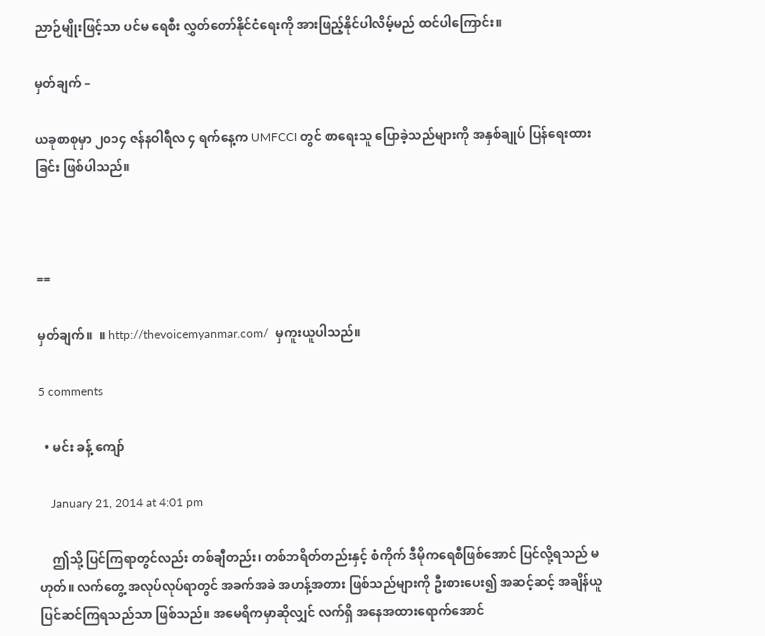ညာဉ်မျိုးဖြင့်သာ ပင်မ ရေစီး လွှတ်တော်နိုင်ငံရေးကို အားဖြည့်နိုင်ပါလိမ့်မည် ထင်ပါကြောင်း။

မှတ်ချက် –

ယခုစာစုမှာ ၂၀၁၄ ဇန်နဝါရီလ ၄ ရက်နေ့က UMFCCI တွင် စာရေးသူ ပြောခဲ့သည်များကို အနှစ်ချုပ် ပြန်ရေးထားခြင်း ဖြစ်ပါသည်။



==

မှတ်ချက်။  ။ http://thevoicemyanmar.com/  မှကူးယူပါသည်။

5 comments

  • မင်း ခန့် ကျော်

    January 21, 2014 at 4:01 pm

    ဤသို့ ပြင်ကြရာတွင်လည်း တစ်ချီတည်း၊ တစ်ဘရိတ်တည်းနှင့် စံကိုက် ဒီမိုကရေစီဖြစ်အောင် ပြင်လို့ရသည် မဟုတ်။ လက်တွေ့ အလုပ်လုပ်ရာတွင် အခက်အခဲ အဟန့်အတား ဖြစ်သည်များကို ဦးစားပေး၍ အဆင့်ဆင့် အချိန်ယူ ပြင်ဆင်ကြရသည်သာ ဖြစ်သည်။ အမေရိကမှာဆိုလျှင် လက်ရှိ အနေအထားရောက်အောင်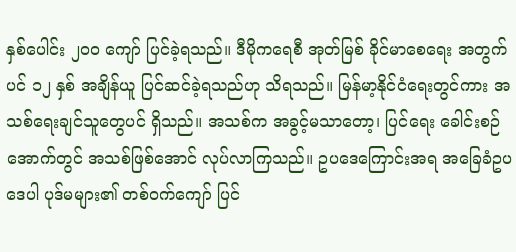နှစ်ပေါင်း ၂၀ဝ ကျော် ပြင်ခဲ့ရသည်။ ဒီမိုကရေစီ အုတ်မြစ် ခိုင်မာစေရေး အတွက်ပင် ၁၂ နှစ် အချိန်ယူ ပြင်ဆင်ခဲ့ရသည်ဟု သိရသည်။ မြန်မာ့နိုင်ငံရေးတွင်ကား အသစ်ရေးချင်သူတွေပင် ရှိသည်။ အသစ်က အခွင့်မသာတော့၊ ပြင်ရေး ခေါင်းစဉ်အောက်တွင် အသစ်ဖြစ်အောင် လုပ်လာကြသည်။ ဥပဒေကြောင်းအရ အခြေခံဥပဒေပါ ပုဒ်မများ၏ တစ်ဝက်ကျော် ပြင်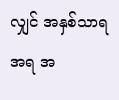လျှင် အနှစ်သာရအရ အ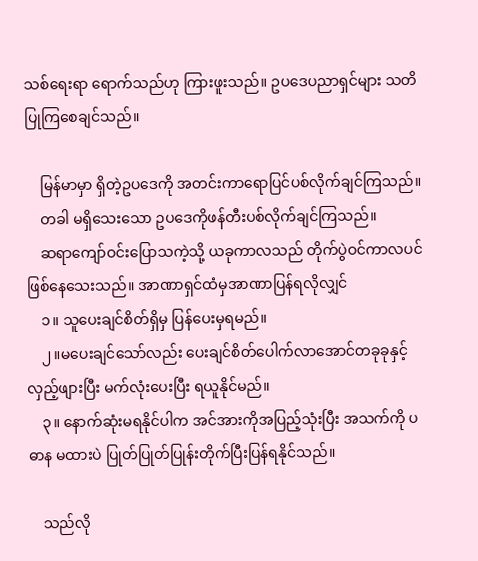သစ်ရေးရာ ရောက်သည်ဟု ကြားဖူးသည်။ ဥပဒေပညာရှင်များ သတိပြုကြစေချင်သည်။

    မြန်မာမှာ ရှိတဲ့ဥပဒေကို အတင်းကာရောပြင်ပစ်လိုက်ချင်ကြသည်။
    တခါ မရှိသေးသော ဥပဒေကိုဖန်တီးပစ်လိုက်ချင်ကြသည်။
    ဆရာကျော်ဝင်းပြောသကဲ့သို့ ယခုကာလသည် တိုက်ပွဲဝင်ကာလပင်ဖြစ်နေသေးသည်။ အာဏာရှင်ထံမှအာဏာပြန်ရလိုလျှင်
    ၁။ သူပေးချင်စိတ်ရှိမှ ပြန်ပေးမှရမည်။
    ၂။မပေးချင်သော်လည်း ပေးချင်စိတ်ပေါက်လာအောင်တခုခုနှင့် လှည့်ဖျားပြီး မက်လုံးပေးပြီး ရယူနိုင်မည်။
    ၃။ နောက်ဆုံးမရနိုင်ပါက အင်အားကိုအပြည့်သုံးပြီး အသက်ကို ပဓာန မထားပဲ ပြုတ်ပြုတ်ပြုန်းတိုက်ပြီးပြန်ရနိုင်သည်။

    သည်လို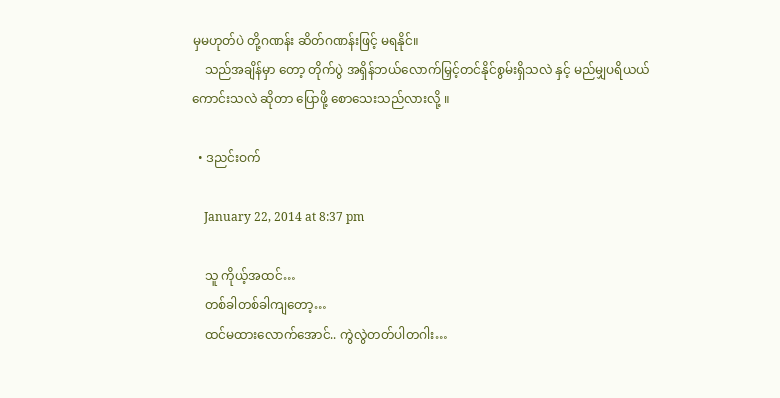မှမဟုတ်ပဲ တို့ဂဏန်း ဆိတ်ဂဏန်းဖြင့် မရနိုင်။
    သည်အချိန်မှာ တော့ တိုက်ပွဲ အရှိန်ဘယ်လောက်မြှင့်တင်နိုင်စွမ်းရှိသလဲ နှင့် မည်မျှပရိယယ် ကောင်းသလဲ ဆိုတာ ပြောဖို့ စောသေးသည်လားလို့ ။

  • ဒညင်းဝက်

    January 22, 2014 at 8:37 pm

    သူ ကိုယ့်အထင်…
    တစ်ခါတစ်ခါကျတော့…
    ထင်မထားလောက်အောင်.. ကွဲလွဲတတ်ပါတဂါး…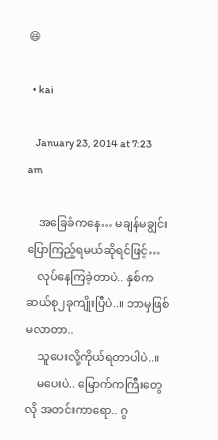😆

  • kai

    January 23, 2014 at 7:23 am

    အခြေခံကနေ… မချန်မချွင်းပြောကြည့်ရမယ်ဆိုရင်ဖြင့်…
    လုပ်နေကြခဲ့တာပဲ.. နှစ်က ဆယ်စု၂ခုကျိုးပြီပဲ..။ ဘာမှဖြစ်မလာတာ..
    သူပေးလို့ကိုယ်ရတာပါပဲ..။
    မပေးပဲ.. မြောက်ကကြီးတွေလို အတင်းကာရော.. ဂွ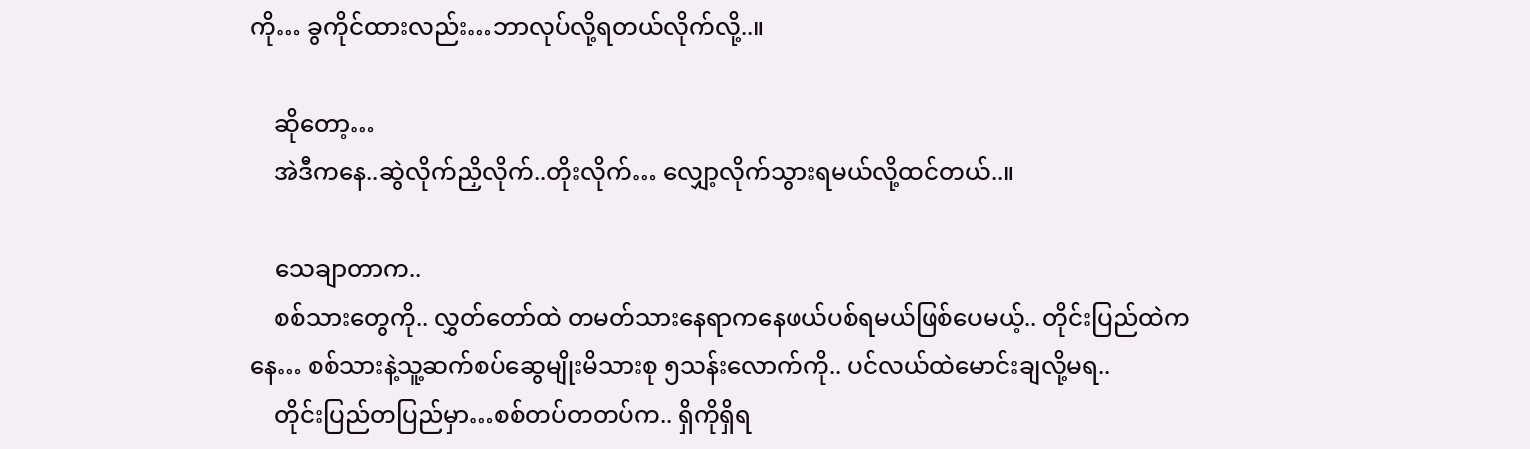ကို… ခွကိုင်ထားလည်း…ဘာလုပ်လို့ရတယ်လိုက်လို့..။

    ဆိုတော့…
    အဲဒီကနေ..ဆွဲလိုက်ညှိလိုက်..တိုးလိုက်… လျှော့လိုက်သွားရမယ်လို့ထင်တယ်..။

    သေချာတာက..
    စစ်သားတွေကို.. လွှတ်တော်ထဲ တမတ်သားနေရာကနေဖယ်ပစ်ရမယ်ဖြစ်ပေမယ့်.. တိုင်းပြည်ထဲကနေ… စစ်သားနဲ့သူ့ဆက်စပ်ဆွေမျိုးမိသားစု ၅သန်းလောက်ကို.. ပင်လယ်ထဲမောင်းချလို့မရ..
    တိုင်းပြည်တပြည်မှာ…စစ်တပ်တတပ်က.. ရှိကိုရှိရ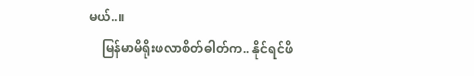မယ်..။
    မြန်မာမိရိုးဖလာစိတ်ဓါတ်က.. နိုင်ရင်ဖိ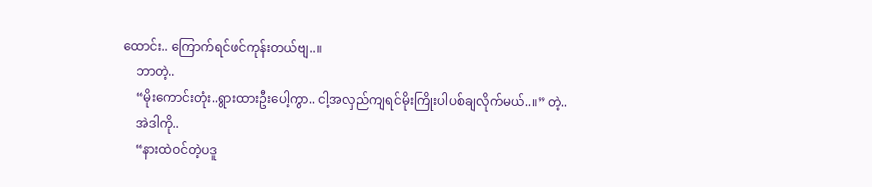ထောင်း.. ကြောက်ရင်ဖင်ကုန်းတယ်ဗျ..။
    ဘာတဲ့..
    “မိုးကောင်းတုံး..ရွားထားဦးပေါ့ကွာ.. ငါ့အလှည်ကျရင်မိုးကြိုးပါပစ်ချလိုက်မယ်..။” တဲ့..
    အဲဒါကို..
    “နားထဲဝင်တဲ့ပဒူ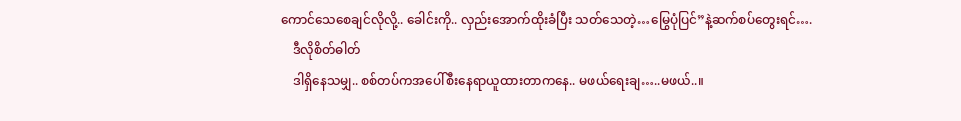ကောင်သေစေချင်လိုလို့.. ခေါင်းကို.. လှည်းအောက်ထိုးခံပြီး သတ်သေတဲ့…မြွေပုံပြင်”နဲ့ဆက်စပ်တွေးရင်….
    ဒီလိုစိတ်ဓါတ်
    ဒါရှိနေသမျှ.. စစ်တပ်ကအပေါ်စီးနေရာယူထားတာကနေ.. မဖယ်ရေးချ…..မဖယ်..။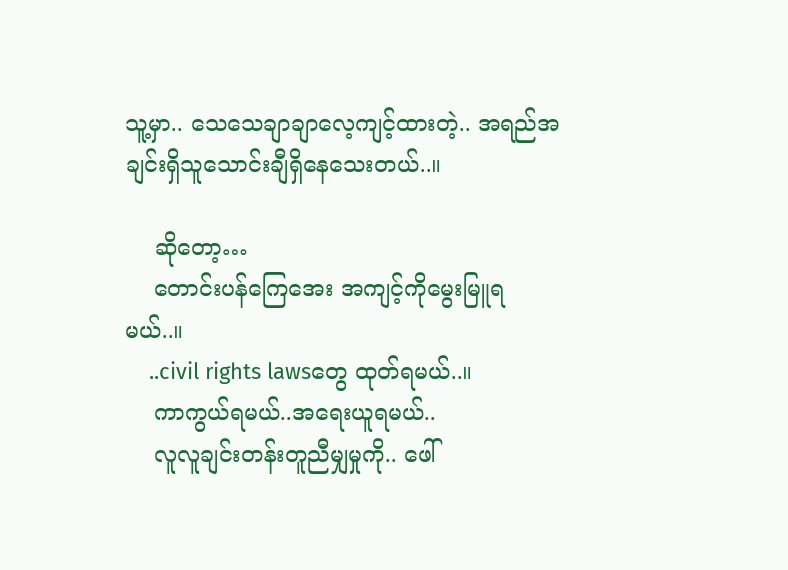သူ့မှာ.. သေသေချာချာလေ့ကျင့်ထားတဲ့.. အရည်အချင်းရှိသူသောင်းချီရှိနေသေးတယ်..။

    ဆိုတော့…
    တောင်းပန်ကြေအေး အကျင့်ကိုမွေးမြူရမယ်..။
    ..civil rights lawsတွေ ထုတ်ရမယ်..။
    ကာကွယ်ရမယ်..အရေးယူရမယ်..
    လူလူချင်းတန်းတူညီမျှမှုကို.. ဖေါ်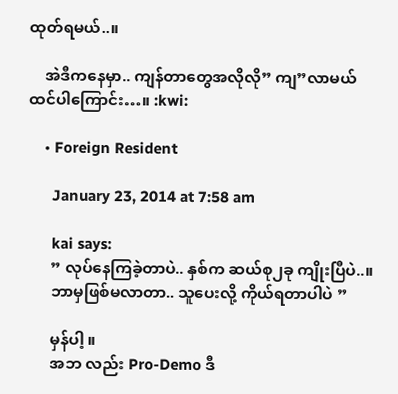ထုတ်ရမယ်..။

    အဲဒီကနေမှာ.. ကျန်တာတွေအလိုလို” ကျ”လာမယ်ထင်ပါကြောင်း…။ :kwi:

    • Foreign Resident

      January 23, 2014 at 7:58 am

      kai says:
      ” လုပ်နေကြခဲ့တာပဲ.. နှစ်က ဆယ်စု၂ခု ကျိုးပြီပဲ..။
      ဘာမှဖြစ်မလာတာ.. သူပေးလို့ ကိုယ်ရတာပါပဲ ”

      မှန်ပါ့ ။
      အဘ လည်း Pro-Demo ဒီ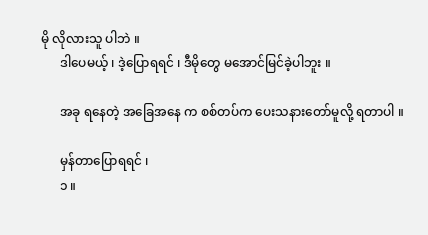မို လိုလားသူ ပါဘဲ ။
      ဒါပေမယ့် ၊ ဒဲ့ပြောရရင် ၊ ဒီမိုတွေ မအောင်မြင်ခဲ့ပါဘူး ။

      အခု ရနေတဲ့ အခြေအနေ က စစ်တပ်က ပေးသနားတော်မူလို့ ရတာပါ ။

      မှန်တာပြောရရင် ၊
      ၁ ။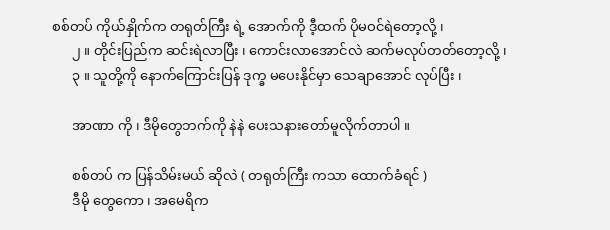စစ်တပ် ကိုယ်နှိုက်က တရုတ်ကြီး ရဲ့ အောက်ကို ဒီ့ထက် ပိုမဝင်ရဲတော့လို့ ၊
      ၂ ။ တိုင်းပြည်က ဆင်းရဲလာပြီး ၊ ကောင်းလာအောင်လဲ ဆက်မလုပ်တတ်တော့လို့ ၊
      ၃ ။ သူတို့ကို နောက်ကြောင်းပြန် ဒုက္ခ မပေးနိုင်မှာ သေချာအောင် လုပ်ပြီး ၊

      အာဏာ ကို ၊ ဒီမိုတွေဘက်ကို နဲနဲ ပေးသနားတော်မူလိုက်တာပါ ။

      စစ်တပ် က ပြန်သိမ်းမယ် ဆိုလဲ ( တရုတ်ကြီး ကသာ ထောက်ခံရင် )
      ဒီမို တွေကော ၊ အမေရိက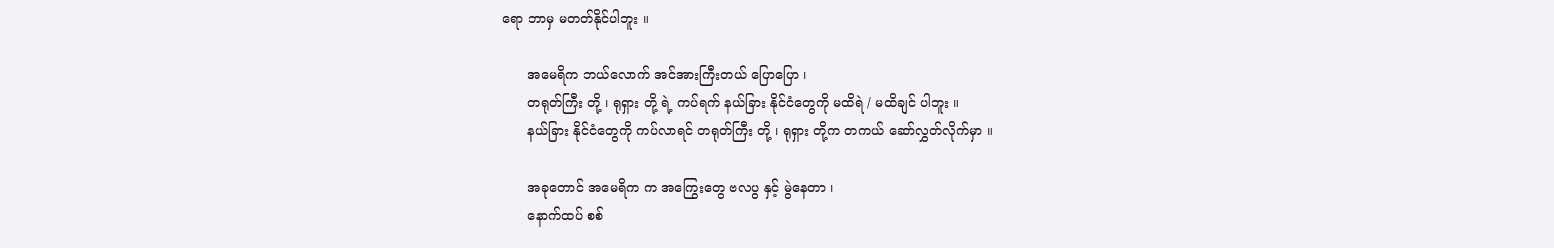ရော ဘာမှ မတတ်နိုင်ပါဘူး ။

      အမေရိက ဘယ်လောက် အင်အားကြီးတယ် ပြောပြော ၊
      တရုတ်ကြီး တို့ ၊ ရုရှား တို့ ရဲ့ ကပ်ရက် နယ်ခြား နိုင်ငံတွေကို မထိရဲ / မထိချင် ပါဘူး ။
      နယ်ခြား နိုင်ငံတွေကို ကပ်လာရင် တရုတ်ကြီး တို့ ၊ ရုရှား တို့က တကယ် ဆော်လွှတ်လိုက်မှာ ။

      အခုတောင် အမေရိက က အကြွေးတွေ ဗလပွ နှင့် မွဲနေတာ ၊
      နောက်ထပ် စစ်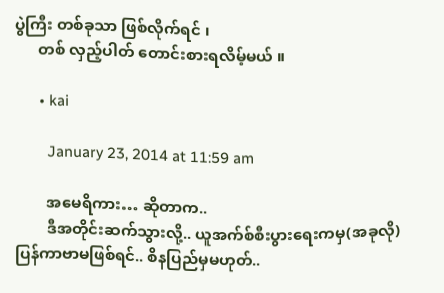ပွဲကြီး တစ်ခုသာ ဖြစ်လိုက်ရင် ၊
      တစ် လှည့်ပါတ် တောင်းစားရလိမ့်မယ် ။

      • kai

        January 23, 2014 at 11:59 am

        အမေရိကား… ဆိုတာက..
        ဒီအတိုင်းဆက်သွားလို့.. ယူအက်စ်စီးပွားရေးကမှ(အခုလို) ပြန်ကာဗာမဖြစ်ရင်.. စိနပြည်မှမဟုတ်..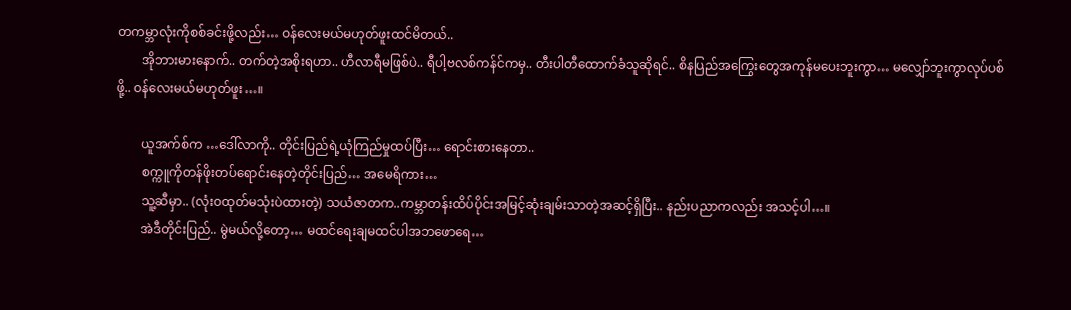တကမ္ဘာလုံးကိုစစ်ခင်းဖို့လည်း… ဝန်လေးမယ်မဟုတ်ဖူးထင်မိတယ်..
        အိုဘားမားနောက်.. တက်တဲ့အစိုးရဟာ.. ဟီလာရီမဖြစ်ပဲ.. ရီပါ့ဗလစ်ကန်င်ကမှ.. တီးပါတီထောက်ခံသူဆိုရင်.. စိနပြည်အကြွေးတွေအကုန်မပေးဘူးကွာ… မလျှော်ဘူးကွာလုပ်ပစ်ဖို့.. ဝန်လေးမယ်မဟုတ်ဖူး…။

        ယူအက်စ်က …ဒေါ်လာကို.. တိုင်းပြည်ရဲ့ယုံကြည်မှုထပ်ပြီး… ရောင်းစားနေတာ..
        စက္ကူကိုတန်ဖိုးတပ်ရောင်းနေတဲ့တိုင်းပြည်… အမေရိကား…
        သူ့ဆီမှာ.. (လုံးဝထုတ်မသုံးပဲထားတဲ့) သယံဇာတက..ကမ္ဘာတန်းထိပ်ပိုင်းအမြင့်ဆုံးချမ်းသာတဲ့အဆင့်ရှိပြီး.. နည်းပညာကလည်း အသင့်ပါ…။
        အဲဒီတိုင်းပြည်.. မွဲမယ်လို့တော့… မထင်ရေးချမထင်ပါအဘဖောရေ…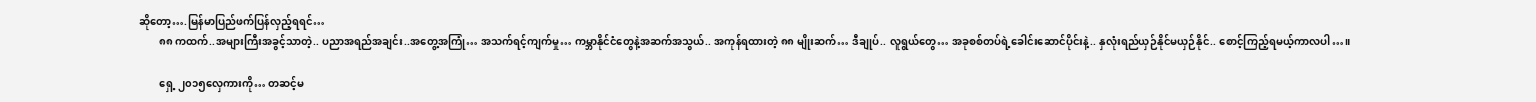ဆိုတော့….မြန်မာပြည်ဖက်ပြန်လှည့်ရရင်…
        ၈၈ ကထက်..အများကြီးအခွင့်သာတဲ့.. ပညာအရည်အချင်း..အတွေ့အကြုံ… အသက်ရင့်ကျက်မှု… ကမ္ဘာနိုင်ငံတွေနဲ့အဆက်အသွယ်.. အကုန်ရထားတဲ့ ၈၈ မျိုးဆက်… ဒီချုပ်.. လူရွယ်တွေ… အခုစစ်တပ်ရဲ့ခေါင်းဆောင်ပိုင်းနဲ့.. နှလုံးရည်ယှဉ်နိုင်မယှဉ်နိုင်.. စောင့်ကြည့်ရမယ့်ကာလပါ…။

        ရှေ့ ၂၀၁၅လှေကားကို… တဆင့်မ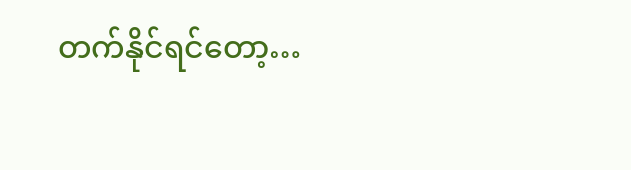တက်နိုင်ရင်တော့…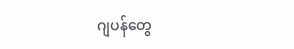ဂျပန်တွေ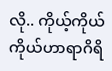လို.. ကိုယ့်ကိုယ်ကိုယ်ဟာရာဂိရိ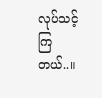လုပ်သင့်ကြတယ်..။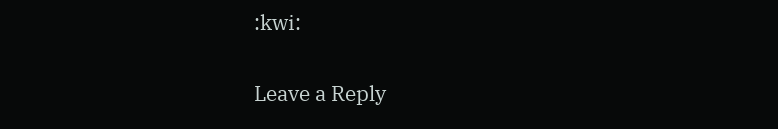:kwi:

Leave a Reply